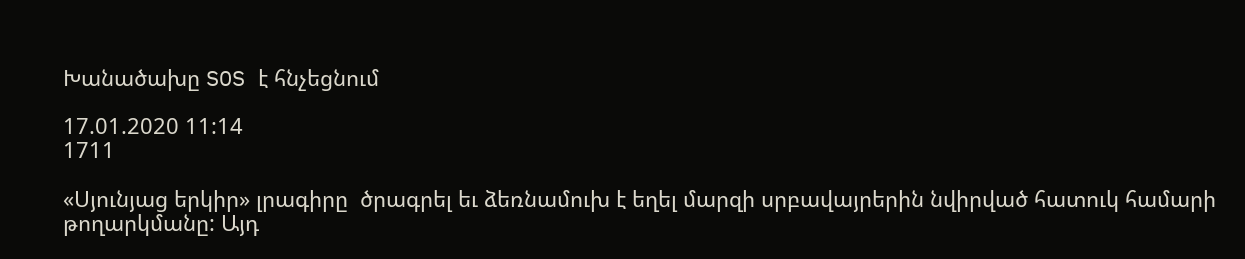Խանածախը SOS է հնչեցնում

17.01.2020 11:14
1711

«Սյունյաց երկիր» լրագիրը  ծրագրել եւ ձեռնամուխ է եղել մարզի սրբավայրերին նվիրված հատուկ համարի թողարկմանը: Այդ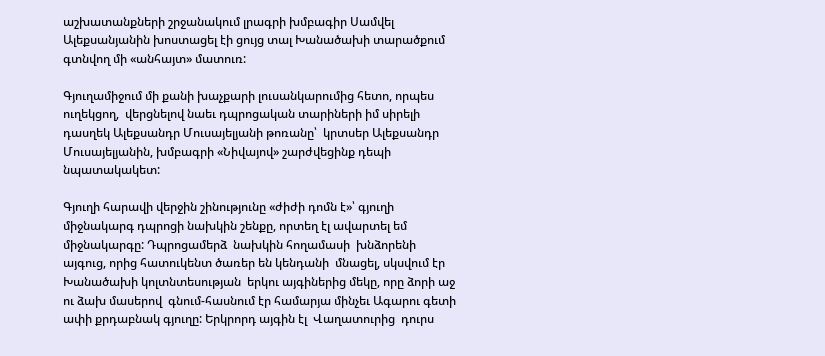աշխատանքների շրջանակում լրագրի խմբագիր Սամվել Ալեքսանյանին խոստացել էի ցույց տալ Խանածախի տարածքում գտնվող մի «անհայտ» մատուռ:

Գյուղամիջում մի քանի խաչքարի լուսանկարումից հետո, որպես ուղեկցող,  վերցնելով նաեւ դպրոցական տարիների իմ սիրելի դասղեկ Ալեքսանդր Մուսայելյանի թոռանը՝  կրտսեր Ալեքսանդր Մուսայելյանին, խմբագրի «Նիվայով» շարժվեցինք դեպի նպատակակետ:

Գյուղի հարավի վերջին շինությունը «ժիժի դոմն է»՝ գյուղի միջնակարգ դպրոցի նախկին շենքը, որտեղ էլ ավարտել եմ միջնակարգը: Դպրոցամերձ  նախկին հողամասի  խնձորենի  այգուց, որից հատուկենտ ծառեր են կենդանի  մնացել, սկսվում էր Խանածախի կոլտնտեսության  երկու այգիներից մեկը, որը ձորի աջ ու ձախ մասերով  գնում-հասնում էր համարյա մինչեւ Ագարու գետի ափի քրդաբնակ գյուղը: Երկրորդ այգին էլ  Վաղատուրից  դուրս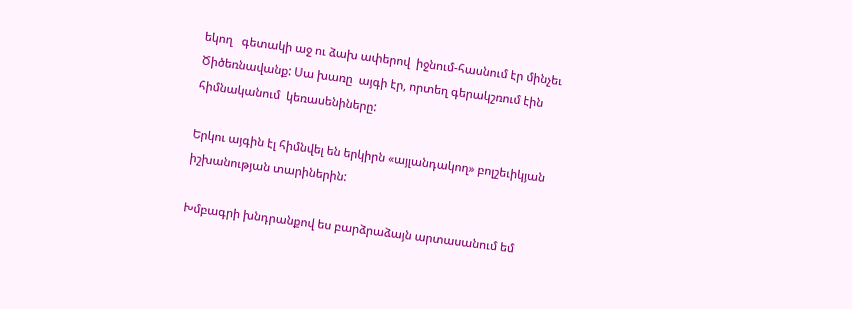եկող   գետակի աջ ու ձախ ափերով  իջնում-հասնում էր մինչեւ Ծիծեռնավանք: Սա խառը  այգի էր, որտեղ գերակշռում էին հիմնականում  կեռասենիները:

Երկու այգին էլ հիմնվել են երկիրն «այլանդակող» բոլշեւիկյան իշխանության տարիներին:

Խմբագրի խնդրանքով ես բարձրաձայն արտասանում եմ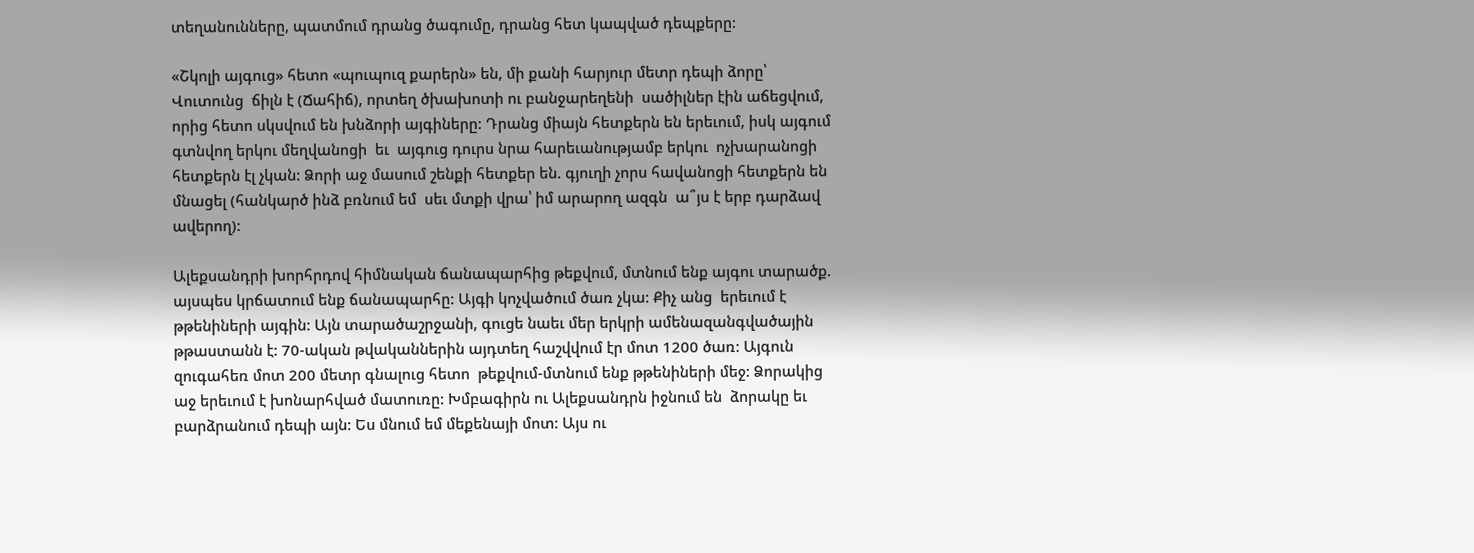տեղանունները, պատմում դրանց ծագումը, դրանց հետ կապված դեպքերը:

«Շկոլի այգուց» հետո «պուպուզ քարերն» են, մի քանի հարյուր մետր դեպի ձորը՝ Վուտունց  ճիլն է (Ճահիճ), որտեղ ծխախոտի ու բանջարեղենի  սածիլներ էին աճեցվում, որից հետո սկսվում են խնձորի այգիները: Դրանց միայն հետքերն են երեւում, իսկ այգում գտնվող երկու մեղվանոցի  եւ  այգուց դուրս նրա հարեւանությամբ երկու  ոչխարանոցի  հետքերն էլ չկան: Ձորի աջ մասում շենքի հետքեր են. գյուղի չորս հավանոցի հետքերն են մնացել (հանկարծ ինձ բռնում եմ  սեւ մտքի վրա՝ իմ արարող ազգն  ա՞յս է երբ դարձավ ավերող):

Ալեքսանդրի խորհրդով հիմնական ճանապարհից թեքվում, մտնում ենք այգու տարածք. այսպես կրճատում ենք ճանապարհը: Այգի կոչվածում ծառ չկա: Քիչ անց  երեւում է  թթենիների այգին: Այն տարածաշրջանի, գուցե նաեւ մեր երկրի ամենազանգվածային  թթաստանն է: 70-ական թվականներին այդտեղ հաշվվում էր մոտ 1200 ծառ: Այգուն զուգահեռ մոտ 200 մետր գնալուց հետո  թեքվում-մտնում ենք թթենիների մեջ: Ձորակից աջ երեւում է խոնարհված մատուռը: Խմբագիրն ու Ալեքսանդրն իջնում են  ձորակը եւ բարձրանում դեպի այն: Ես մնում եմ մեքենայի մոտ: Այս ու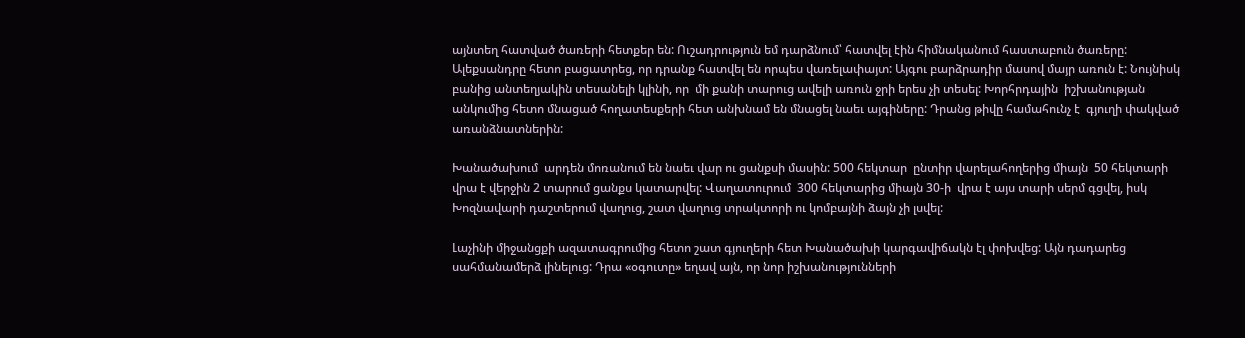այնտեղ հատված ծառերի հետքեր են: Ուշադրություն եմ դարձնում՝ հատվել էին հիմնականում հաստաբուն ծառերը: Ալեքսանդրը հետո բացատրեց, որ դրանք հատվել են որպես վառելափայտ: Այգու բարձրադիր մասով մայր առուն է: Նույնիսկ բանից անտեղյակին տեսանելի կլինի, որ  մի քանի տարուց ավելի առուն ջրի երես չի տեսել: Խորհրդային  իշխանության անկումից հետո մնացած հողատեսքերի հետ անխնամ են մնացել նաեւ այգիները: Դրանց թիվը համահունչ է  գյուղի փակված առանձնատներին:

Խանածախում  արդեն մոռանում են նաեւ վար ու ցանքսի մասին: 500 հեկտար  ընտիր վարելահողերից միայն  50 հեկտարի վրա է վերջին 2 տարում ցանքս կատարվել: Վաղատուրում  300 հեկտարից միայն 30-ի  վրա է այս տարի սերմ գցվել, իսկ Խոզնավարի դաշտերում վաղուց, շատ վաղուց տրակտորի ու կոմբայնի ձայն չի լսվել:

Լաչինի միջանցքի ազատագրումից հետո շատ գյուղերի հետ Խանածախի կարգավիճակն էլ փոխվեց: Այն դադարեց սահմանամերձ լինելուց: Դրա «օգուտը» եղավ այն, որ նոր իշխանությունների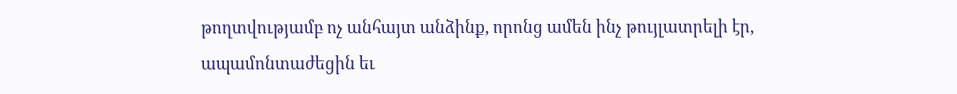թողտվությամբ ոչ անհայտ անձինք, որոնց ամեն ինչ թույլատրելի էր, ապամոնտաժեցին եւ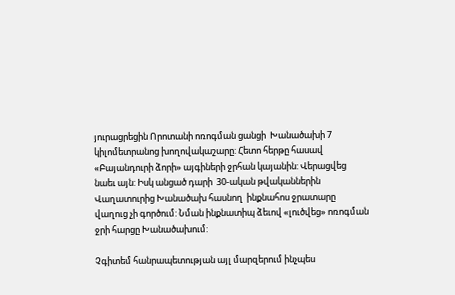յուրացրեցին Որոտանի ոռոգման ցանցի  Խանածախի 7 կիլոմետրանոց խողովակաշարը: Հետո հերթը հասավ «Բայանդուրի ձորի» այգիների ջրհան կայանին: Վերացվեց նաեւ այն: Իսկ անցած դարի  30-ական թվականներին Վաղատուրից Խանածախ հասնող  ինքնահոս ջրատարը վաղուց չի գործում: Նման ինքնատիպ ձեւով «լուծվեց» ոռոգման ջրի հարցը Խանածախում:

Չգիտեմ հանրապետության այլ մարզերում ինչպես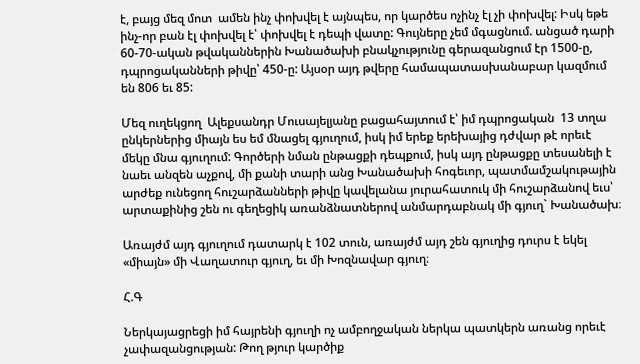է, բայց մեզ մոտ  ամեն ինչ փոխվել է այնպես, որ կարծես ոչինչ էլ չի փոխվել: Իսկ եթե ինչ-որ բան էլ փոխվել է՝ փոխվել է դեպի վատը: Գույները չեմ մգացնում. անցած դարի 60-70-ական թվականներին Խանածախի բնակչությունը գերազանցում էր 1500-ը, դպրոցականների թիվը՝ 450-ը: Այսօր այդ թվերը համապատասխանաբար կազմում են 806 եւ 85:

Մեզ ուղեկցող  Ալեքսանդր Մուսայելյանը բացահայտում է՝ իմ դպրոցական  13 տղա ընկերներից միայն ես եմ մնացել գյուղում, իսկ իմ երեք երեխայից դժվար թէ որեւէ մեկը մնա գյուղում: Գործերի նման ընթացքի դեպքում, իսկ այդ ընթացքը տեսանելի է նաեւ անզեն աչքով, մի քանի տարի անց Խանածախի հոգեւոր, պատմամշակութային արժեք ունեցող հուշարձանների թիվը կավելանա յուրահատուկ մի հուշարձանով եւս՝ արտաքինից շեն ու գեղեցիկ առանձնատներով անմարդաբնակ մի գյուղ` Խանածախ։

Առայժմ այդ գյուղում դատարկ է 102 տուն, առայժմ այդ շեն գյուղից դուրս է եկել «միայն» մի Վաղատուր գյուղ, եւ մի Խոզնավար գյուղ։

Հ.Գ

Ներկայացրեցի իմ հայրենի գյուղի ոչ ամբողջական ներկա պատկերն առանց որեւէ չափազանցության: Թող թյուր կարծիք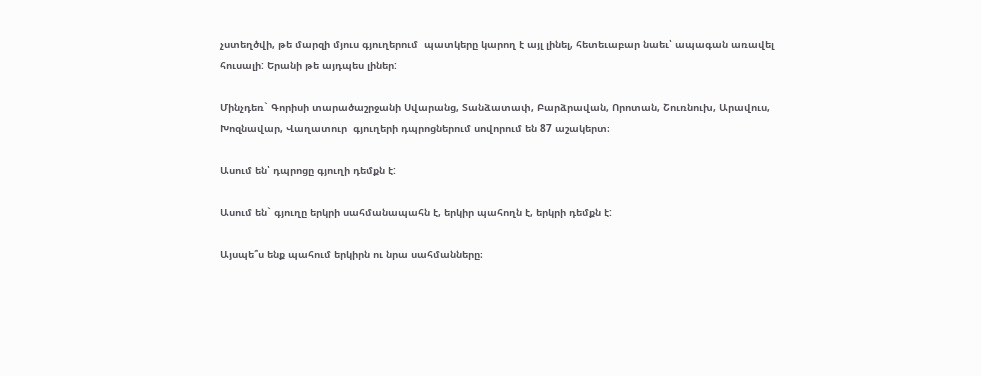չստեղծվի, թե մարզի մյուս գյուղերում  պատկերը կարող է այլ լինել, հետեւաբար նաեւ՝ ապագան առավել հուսալի: Երանի թե այդպես լիներ:

Մինչդեռ` Գորիսի տարածաշրջանի Սվարանց, Տանձատափ, Բարձրավան, Որոտան, Շուռնուխ, Արավուս, Խոզնավար, Վաղատուր  գյուղերի դպրոցներում սովորում են 87 աշակերտ։

Ասում են՝ դպրոցը գյուղի դեմքն է:

Ասում են` գյուղը երկրի սահմանապահն է, երկիր պահողն է, երկրի դեմքն է:

Այսպե՞ս ենք պահում երկիրն ու նրա սահմանները։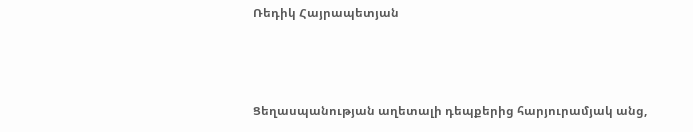Ռեդիկ Հայրապետյան



Ցեղասպանության աղետալի դեպքերից հարյուրամյակ անց,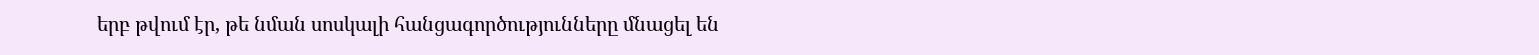երբ թվում էր, թե նման սոսկալի հանցագործությունները մնացել են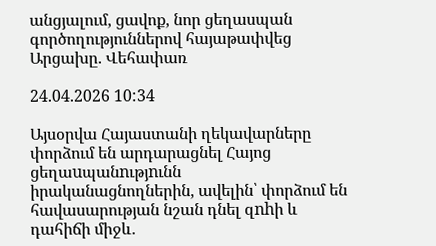անցյալում, ցավոք, նոր ցեղասպան գործողություններով հայաթափվեց Արցախը․ Վեհափառ

24.04.2026 10:34

Այսօրվա Հայաստանի ղեկավարները փորձում են արդարացնել Հայոց ցեղաuպանnւթյnւնն իրականացնողներին, ավելին՝ փորձում են հավասարության նշան դնել զnhի և դահիճի միջև․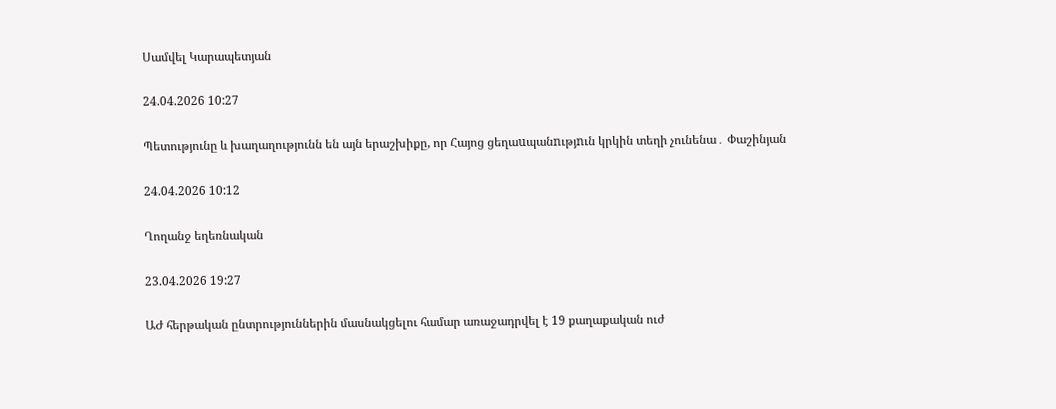Սամվել Կարապետյան

24.04.2026 10:27

Պետությունը և խաղաղությունն են այն երաշխիքը, որ Հայոց ցեղաuպանnւթյnւն կրկին տեղի չունենա․ Փաշինյան

24.04.2026 10:12

Ղողանջ եղեռնական

23.04.2026 19:27

ԱԺ հերթական ընտրություններին մասնակցելու համար առաջադրվել է 19 քաղաքական ուժ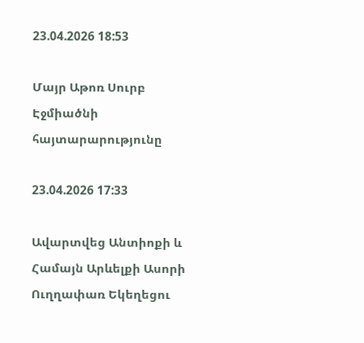23.04.2026 18:53

Մայր Աթոռ Սուրբ Էջմիածնի հայտարարությունը

23.04.2026 17:33

Ավարտվեց Անտիոքի և Համայն Արևելքի Ասորի Ուղղափառ Եկեղեցու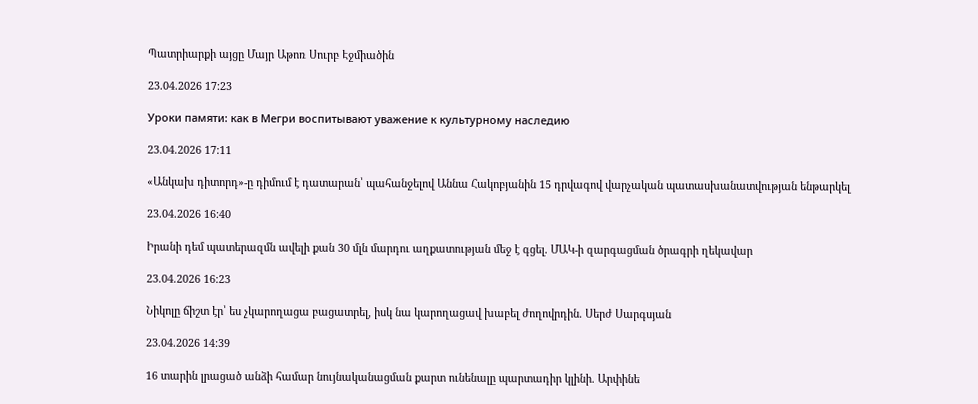Պատրիարքի այցը Մայր Աթոռ Սուրբ Էջմիածին

23.04.2026 17:23

Уроки памяти: как в Мегри воспитывают уважение к культурному наследию

23.04.2026 17:11

«Անկախ դիտորդ»-ը դիմում է դատարան՝ պահանջելով Աննա Հակոբյանին 15 դրվագով վարչական պատասխանատվության ենթարկել

23.04.2026 16:40

Իրանի դեմ պատերազմն ավելի քան 30 մլն մարդու աղքատության մեջ է գցել. ՄԱԿ-ի զարգացման ծրագրի ղեկավար

23.04.2026 16:23

Նիկոլը ճիշտ էր՝ ես չկարողացա բացատրել, իսկ նա կարողացավ խաբել ժողովրդին. Սերժ Սարգսյան

23.04.2026 14:39

16 տարին լրացած անձի համար նույնականացման քարտ ունենալը պարտադիր կլինի. Արփինե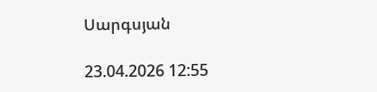Սարգսյան

23.04.2026 12:55